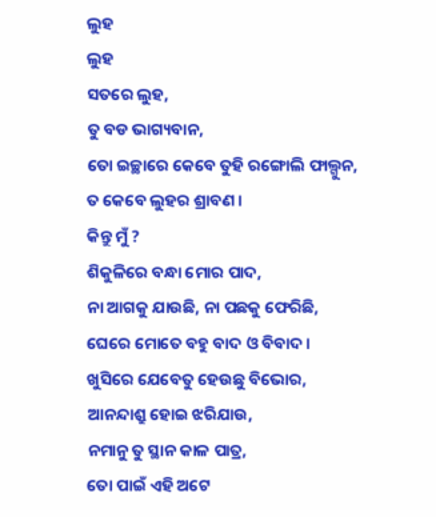ଲୁହ
ଲୁହ
ସତରେ ଲୁହ,
ତୁ ବଡ ଭାଗ୍ୟବାନ,
ତୋ ଇଚ୍ଛାରେ କେବେ ତୁହି ରଙ୍ଗୋଲି ଫାଲ୍ଗୁନ,
ତ କେବେ ଲୁହର ଶ୍ରାବଣ ।
କିନ୍ତୁ ମୁଁ ?
ଶିକୁଳିରେ ବନ୍ଧା ମୋର ପାଦ,
ନା ଆଗକୁ ଯାଉଛି, ନା ପଛକୁ ଫେରିଛି,
ଘେରେ ମୋତେ ବହୁ ବାଦ ଓ ବିବାଦ ।
ଖୁସିରେ ଯେବେତୁ ହେଉଛୁ ବିଭୋର,
ଆନନ୍ଦାଶ୍ରୁ ହୋଇ ଝରିଯାଉ,
ନମାନୁ ତୁ ସ୍ଥାନ କାଳ ପାତ୍ର,
ତୋ ପାଇଁ ଏହି ଅଟେ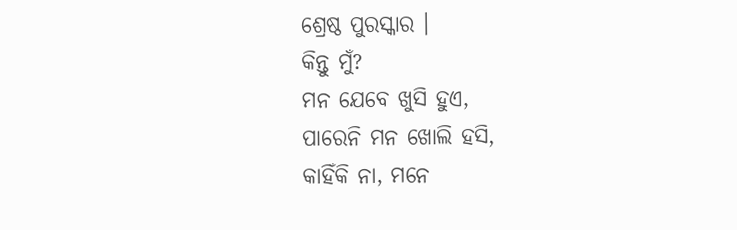ଶ୍ରେଷ୍ଠ ପୁରସ୍କାର ।
କିନ୍ତୁ ମୁଁ?
ମନ ଯେବେ ଖୁସି ହୁଏ,
ପାରେନି ମନ ଖୋଲି ହସି,
କାହିଁକି ନା, ମନେ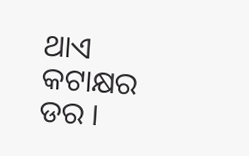ଥାଏ କଟାକ୍ଷର ଡର ।